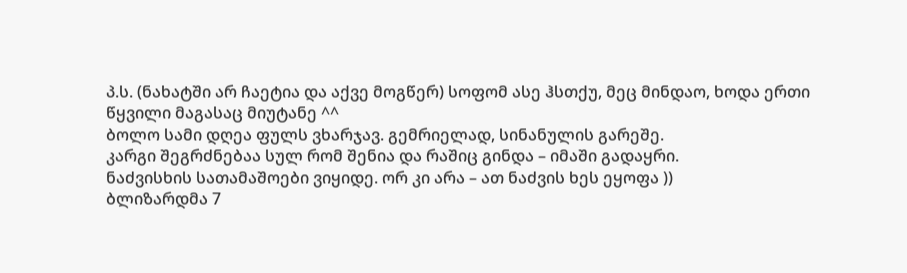პ.ს. (ნახატში არ ჩაეტია და აქვე მოგწერ) სოფომ ასე ჰსთქუ, მეც მინდაო, ხოდა ერთი წყვილი მაგასაც მიუტანე ^^
ბოლო სამი დღეა ფულს ვხარჯავ. გემრიელად, სინანულის გარეშე.
კარგი შეგრძნებაა სულ რომ შენია და რაშიც გინდა – იმაში გადაყრი.
ნაძვისხის სათამაშოები ვიყიდე. ორ კი არა – ათ ნაძვის ხეს ეყოფა ))
ბლიზარდმა 7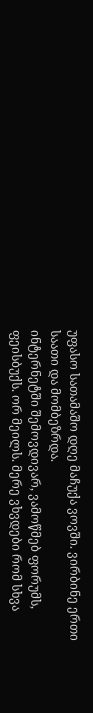უფასო სათამაშო დღე მაჩუქა ვოვში. ვირბინე ერთი საათი და მომბეზრდა.
ინტერნეტში შემოვდივარ, ვამოწმებ ფორუმს, ფეისბუქს. ორ მეილს. მერე ვხვდები რომ სხვა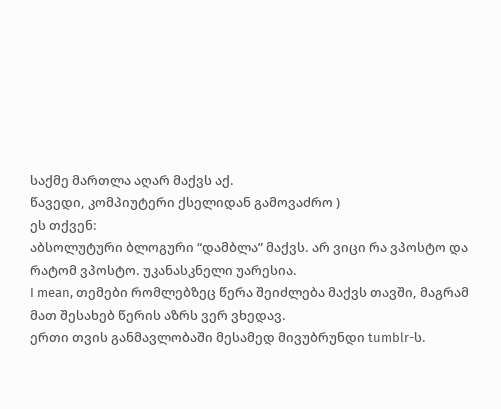საქმე მართლა აღარ მაქვს აქ.
წავედი, კომპიუტერი ქსელიდან გამოვაძრო )
ეს თქვენ:
აბსოლუტური ბლოგური “დამბლა” მაქვს. არ ვიცი რა ვპოსტო და რატომ ვპოსტო. უკანასკნელი უარესია.
I mean, თემები რომლებზეც წერა შეიძლება მაქვს თავში, მაგრამ მათ შესახებ წერის აზრს ვერ ვხედავ.
ერთი თვის განმავლობაში მესამედ მივუბრუნდი tumblr-ს.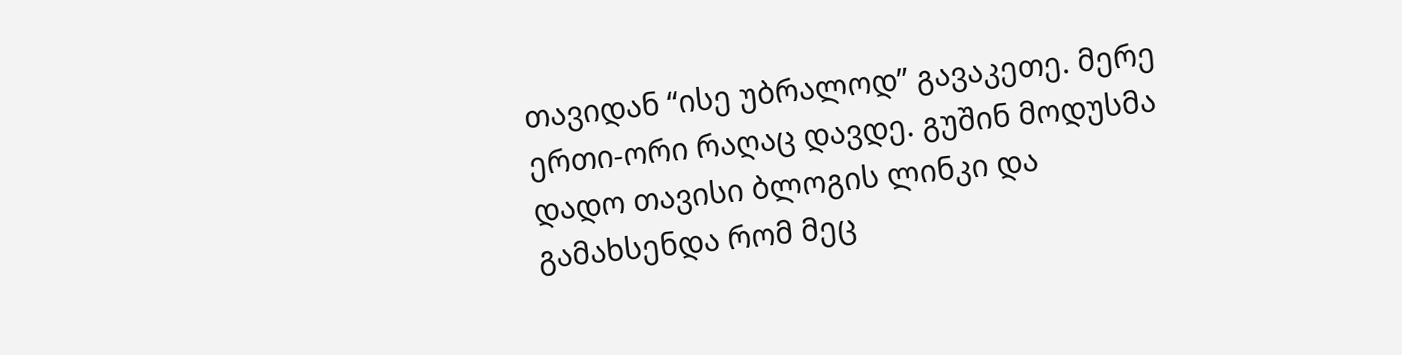თავიდან “ისე უბრალოდ” გავაკეთე. მერე ერთი-ორი რაღაც დავდე. გუშინ მოდუსმა დადო თავისი ბლოგის ლინკი და გამახსენდა რომ მეც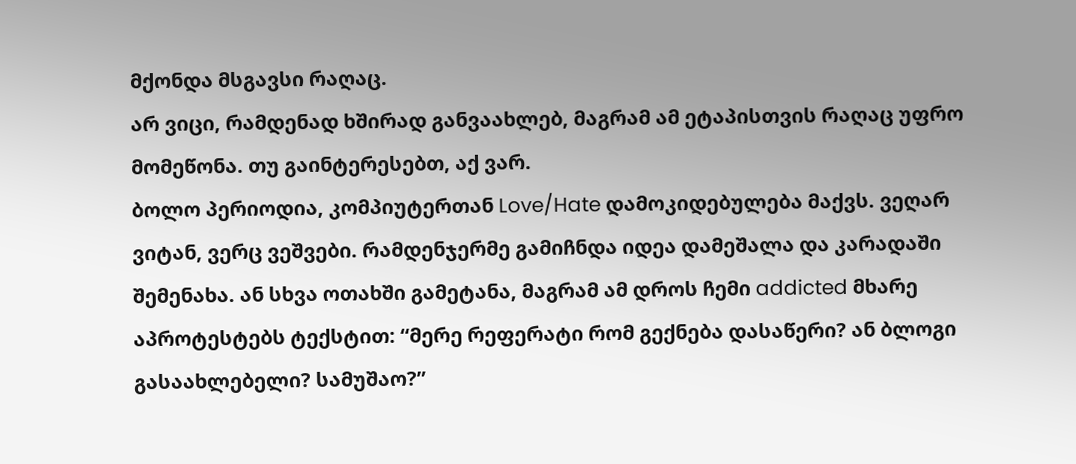მქონდა მსგავსი რაღაც.
არ ვიცი, რამდენად ხშირად განვაახლებ, მაგრამ ამ ეტაპისთვის რაღაც უფრო მომეწონა. თუ გაინტერესებთ, აქ ვარ.
ბოლო პერიოდია, კომპიუტერთან Love/Hate დამოკიდებულება მაქვს. ვეღარ ვიტან, ვერც ვეშვები. რამდენჯერმე გამიჩნდა იდეა დამეშალა და კარადაში შემენახა. ან სხვა ოთახში გამეტანა, მაგრამ ამ დროს ჩემი addicted მხარე აპროტესტებს ტექსტით: “მერე რეფერატი რომ გექნება დასაწერი? ან ბლოგი გასაახლებელი? სამუშაო?”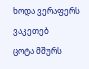ხოდა ვერაფერს ვაკეთებ
ცოტა მშურს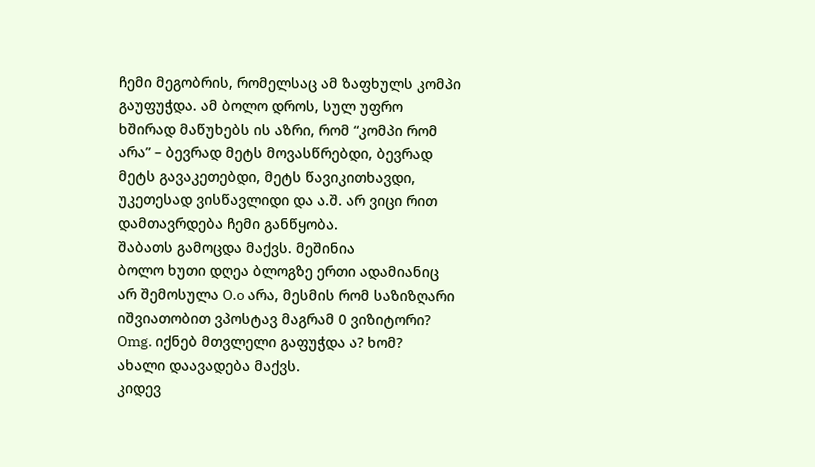ჩემი მეგობრის, რომელსაც ამ ზაფხულს კომპი გაუფუჭდა. ამ ბოლო დროს, სულ უფრო ხშირად მაწუხებს ის აზრი, რომ “კომპი რომ არა” – ბევრად მეტს მოვასწრებდი, ბევრად მეტს გავაკეთებდი, მეტს წავიკითხავდი, უკეთესად ვისწავლიდი და ა.შ. არ ვიცი რით დამთავრდება ჩემი განწყობა.
შაბათს გამოცდა მაქვს. მეშინია
ბოლო ხუთი დღეა ბლოგზე ერთი ადამიანიც არ შემოსულა O.o არა, მესმის რომ საზიზღარი იშვიათობით ვპოსტავ მაგრამ 0 ვიზიტორი?
Omg. იქნებ მთვლელი გაფუჭდა ა? ხომ?
ახალი დაავადება მაქვს.
კიდევ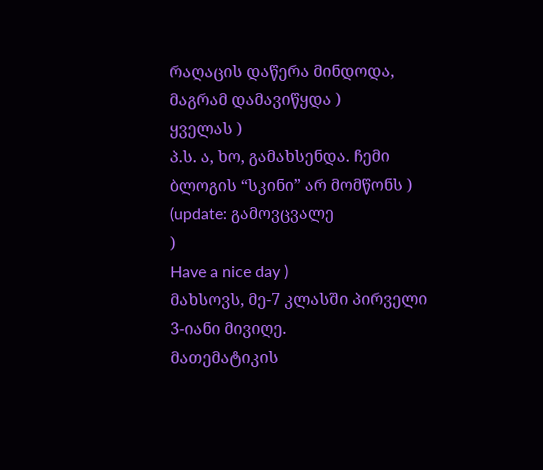რაღაცის დაწერა მინდოდა, მაგრამ დამავიწყდა )
ყველას )
პ.ს. ა, ხო, გამახსენდა. ჩემი ბლოგის “სკინი” არ მომწონს ) (update: გამოვცვალე
)
Have a nice day )
მახსოვს, მე-7 კლასში პირველი 3-იანი მივიღე.
მათემატიკის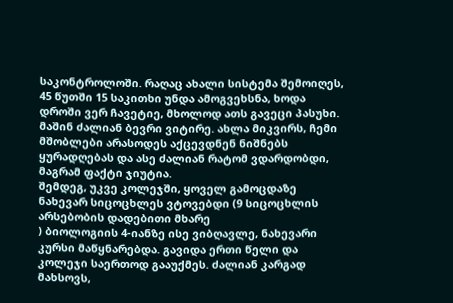საკონტროლოში. რაღაც ახალი სისტემა შემოიღეს, 45 წუთში 15 საკითხი უნდა ამოგვეხსნა, ხოდა დროში ვერ ჩავეტიე, მხოლოდ ათს გავეცი პასუხი. მაშინ ძალიან ბევრი ვიტირე. ახლა მიკვირს, ჩემი მშობლები არასოდეს აქცევდნენ ნიშნებს ყურადღებას და ასე ძალიან რატომ ვდარდობდი, მაგრამ ფაქტი ჯიუტია.
შემდეგ, უკვე კოლეჯში, ყოველ გამოცდაზე ნახევარ სიცოცხლეს ვტოვებდი (9 სიცოცხლის არსებობის დადებითი მხარე
) ბიოლოგიის 4-იანზე ისე ვიბღავლე, ნახევარი კურსი მაწყნარებდა. გავიდა ერთი წელი და კოლეჯი საერთოდ გააუქმეს. ძალიან კარგად მახსოვს,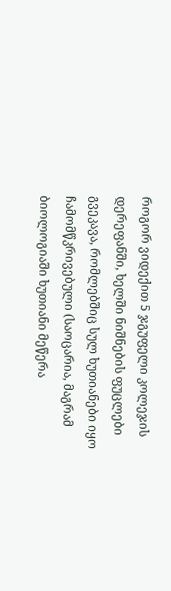როგორ ვიდექით 5 ჯგუფელი კოლეჯის დერეფანში, ხელში ნიშნების ფუცლები გვეკავა, რომლებშიც სულ ხუთიანები იყო ჩამომწკრივებული (საოცარია, მაგრამ ბიოლოგიაში ხუთიანი მეწერა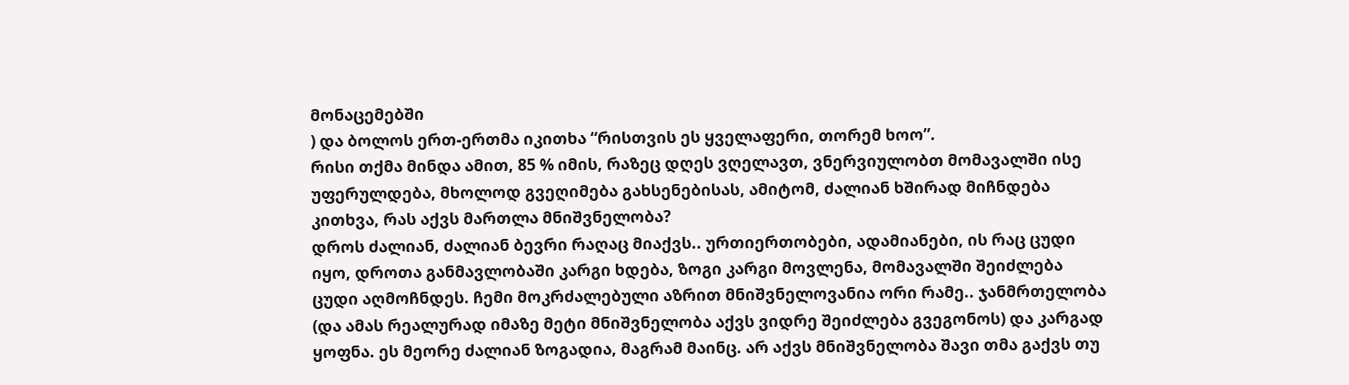მონაცემებში
) და ბოლოს ერთ-ერთმა იკითხა “რისთვის ეს ყველაფერი, თორემ ხოო”.
რისი თქმა მინდა ამით, 85 % იმის, რაზეც დღეს ვღელავთ, ვნერვიულობთ მომავალში ისე უფერულდება, მხოლოდ გვეღიმება გახსენებისას, ამიტომ, ძალიან ხშირად მიჩნდება კითხვა, რას აქვს მართლა მნიშვნელობა?
დროს ძალიან, ძალიან ბევრი რაღაც მიაქვს.. ურთიერთობები, ადამიანები, ის რაც ცუდი იყო, დროთა განმავლობაში კარგი ხდება, ზოგი კარგი მოვლენა, მომავალში შეიძლება ცუდი აღმოჩნდეს. ჩემი მოკრძალებული აზრით მნიშვნელოვანია ორი რამე.. ჯანმრთელობა (და ამას რეალურად იმაზე მეტი მნიშვნელობა აქვს ვიდრე შეიძლება გვეგონოს) და კარგად ყოფნა. ეს მეორე ძალიან ზოგადია, მაგრამ მაინც. არ აქვს მნიშვნელობა შავი თმა გაქვს თუ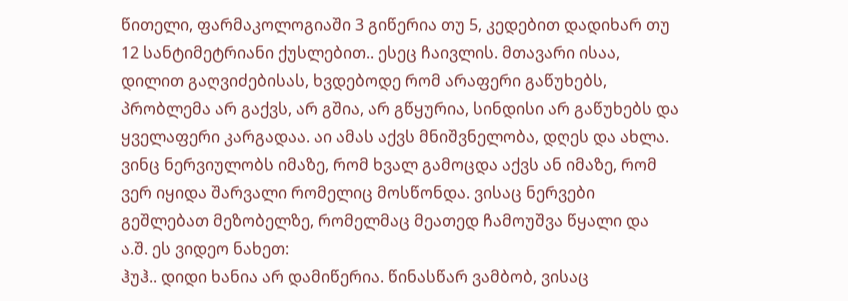წითელი, ფარმაკოლოგიაში 3 გიწერია თუ 5, კედებით დადიხარ თუ 12 სანტიმეტრიანი ქუსლებით.. ესეც ჩაივლის. მთავარი ისაა, დილით გაღვიძებისას, ხვდებოდე რომ არაფერი გაწუხებს, პრობლემა არ გაქვს, არ გშია, არ გწყურია, სინდისი არ გაწუხებს და ყველაფერი კარგადაა. აი ამას აქვს მნიშვნელობა, დღეს და ახლა.
ვინც ნერვიულობს იმაზე, რომ ხვალ გამოცდა აქვს ან იმაზე, რომ ვერ იყიდა შარვალი რომელიც მოსწონდა. ვისაც ნერვები გეშლებათ მეზობელზე, რომელმაც მეათედ ჩამოუშვა წყალი და ა.შ. ეს ვიდეო ნახეთ:
ჰუჰ.. დიდი ხანია არ დამიწერია. წინასწარ ვამბობ, ვისაც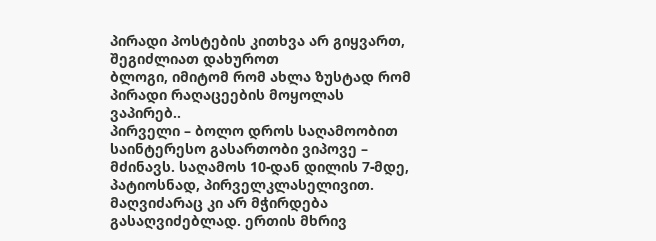პირადი პოსტების კითხვა არ გიყვართ, შეგიძლიათ დახუროთ
ბლოგი, იმიტომ რომ ახლა ზუსტად რომ პირადი რაღაცეების მოყოლას ვაპირებ..
პირველი – ბოლო დროს საღამოობით საინტერესო გასართობი ვიპოვე – მძინავს. საღამოს 10-დან დილის 7-მდე, პატიოსნად, პირველკლასელივით. მაღვიძარაც კი არ მჭირდება გასაღვიძებლად. ერთის მხრივ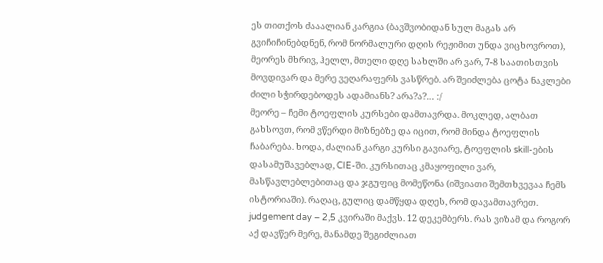ეს თითქოს ძააალიან კარგია (ბავშვობიდან სულ მაგას არ გვიჩიჩინებდნენ, რომ ნორმალური დღის რეჟიმით უნდა ვიცხოვროთ), მეორეს მხრივ, ჰელლ, მთელი დღე სახლში არ ვარ, 7-8 საათისთვის მოვდივარ და მერე ვეღარაფერს ვასწრებ. არ შეიძლება ცოტა ნაკლები ძილი სჭირდებოდეს ადამიანს? არა?ა?… :/
მეორე – ჩემი ტოეფლის კურსები დამთავრდა. მოკლედ, ალბათ გახსოვთ, რომ ვწერდი მიზნებზე და იცით, რომ მინდა ტოეფლის ჩაბარება. ხოდა, ძალიან კარგი კურსი გავიარე, ტოეფლის skill-ების დასამუშავებლად, CIE-ში. კურსითაც კმაყოფილი ვარ, მასწავლებლებითაც და ჯგუფიც მომეწონა (იშვიათი შემთხვევაა ჩემს ისტორიაში). რაღაც, გულიც დამწყდა დღეს, რომ დავამთავრეთ. judgement day – 2,5 კვირაში მაქვს. 12 დეკემბერს. რას ვიზამ და როგორ აქ დავწერ მერე, მანამდე შეგიძლიათ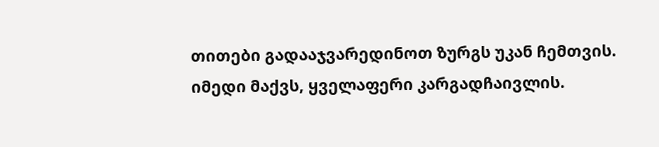თითები გადააჯვარედინოთ ზურგს უკან ჩემთვის. იმედი მაქვს, ყველაფერი კარგადჩაივლის.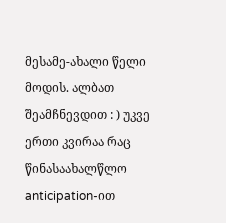მესამე-ახალი წელი მოდის. ალბათ შეამჩნევდით : ) უკვე ერთი კვირაა რაც წინასაახალწლო anticipation-ით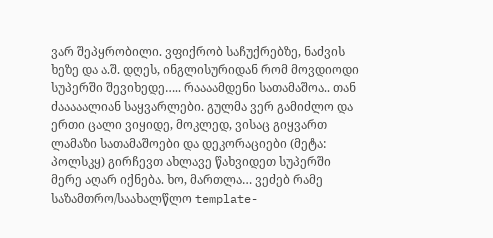ვარ შეპყრობილი. ვფიქრობ საჩუქრებზე, ნაძვის ხეზე და ა.შ. დღეს, ინგლისურიდან რომ მოვდიოდი სუპერში შევიხედე….. რაააამდენი სათამაშოა.. თან ძააააალიან საყვარლები. გულმა ვერ გამიძლო და ერთი ცალი ვიყიდე, მოკლედ, ვისაც გიყვართ ლამაზი სათამაშოები და დეკორაციები (მეტა: პოლსკყ) გირჩევთ ახლავე წახვიდეთ სუპერში მერე აღარ იქნება. ხო, მართლა… ვეძებ რამე საზამთრო/საახალწლო template-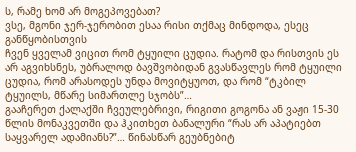ს, რამე ხომ არ მოგეპოვებათ?
ვსე, მგონი ჯერ-ჯერობით ესაა რისი თქმაც მინდოდა, ესეც განწყობისთვის
ჩვენ ყველამ ვიცით რომ ტყუილი ცუდია. რატომ და რისთვის ეს არ აგვიხსნეს, უბრალოდ ბავშვობიდან გვასწავლეს რომ ტყუილი ცუდია, რომ არასოდეს უნდა მოვიტყუოთ, და რომ “ტკბილ ტყუილს, მწარე სიმართლე სჯობს”…
გააჩერეთ ქალაქში ჩვეულებრივი, რიგითი გოგონა ან ვაჟი 15-30 წლის მონაკვეთში და ჰკითხეთ ბანალური “რას არ აპატიებთ საყვარელ ადამიანს?”… წინასწარ გეუბნებიტ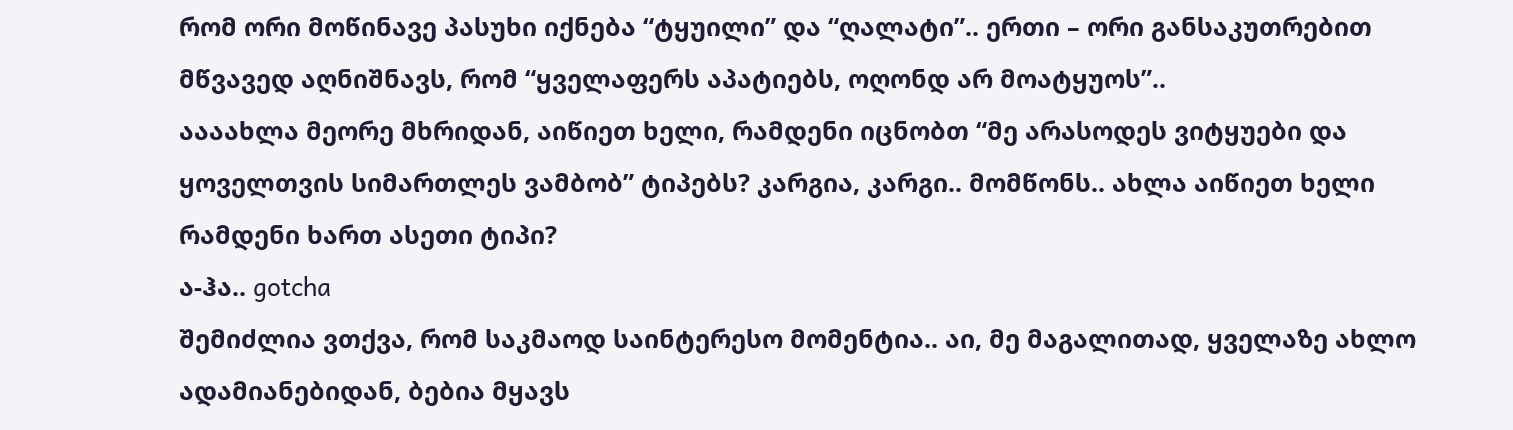რომ ორი მოწინავე პასუხი იქნება “ტყუილი” და “ღალატი”.. ერთი – ორი განსაკუთრებით მწვავედ აღნიშნავს, რომ “ყველაფერს აპატიებს, ოღონდ არ მოატყუოს”..
აააახლა მეორე მხრიდან, აიწიეთ ხელი, რამდენი იცნობთ “მე არასოდეს ვიტყუები და ყოველთვის სიმართლეს ვამბობ” ტიპებს? კარგია, კარგი.. მომწონს.. ახლა აიწიეთ ხელი რამდენი ხართ ასეთი ტიპი?
ა-ჰა.. gotcha
შემიძლია ვთქვა, რომ საკმაოდ საინტერესო მომენტია.. აი, მე მაგალითად, ყველაზე ახლო ადამიანებიდან, ბებია მყავს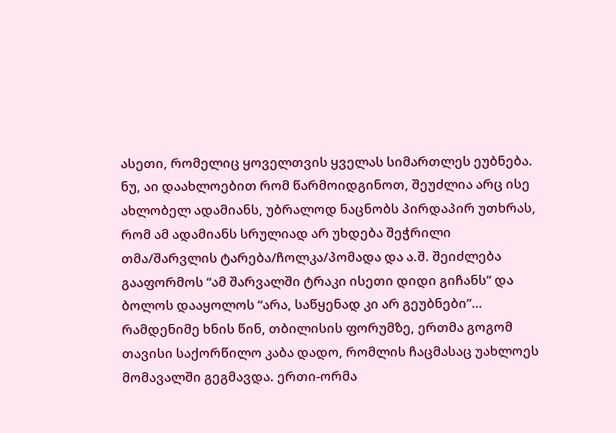ასეთი, რომელიც ყოველთვის ყველას სიმართლეს ეუბნება. ნუ, აი დაახლოებით რომ წარმოიდგინოთ, შეუძლია არც ისე ახლობელ ადამიანს, უბრალოდ ნაცნობს პირდაპირ უთხრას, რომ ამ ადამიანს სრულიად არ უხდება შეჭრილი თმა/შარვლის ტარება/ჩოლკა/პომადა და ა.შ. შეიძლება გააფორმოს “ამ შარვალში ტრაკი ისეთი დიდი გიჩანს” და ბოლოს დააყოლოს “არა, საწყენად კი არ გეუბნები”…
რამდენიმე ხნის წინ, თბილისის ფორუმზე, ერთმა გოგომ თავისი საქორწილო კაბა დადო, რომლის ჩაცმასაც უახლოეს მომავალში გეგმავდა. ერთი-ორმა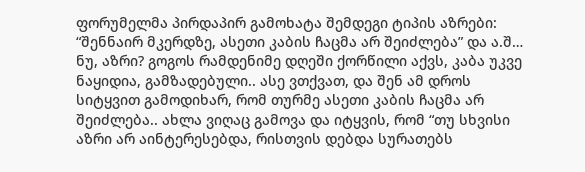ფორუმელმა პირდაპირ გამოხატა შემდეგი ტიპის აზრები: “შენნაირ მკერდზე, ასეთი კაბის ჩაცმა არ შეიძლება” და ა.შ… ნუ, აზრი? გოგოს რამდენიმე დღეში ქორწილი აქვს, კაბა უკვე ნაყიდია, გამზადებული.. ასე ვთქვათ, და შენ ამ დროს სიტყვით გამოდიხარ, რომ თურმე ასეთი კაბის ჩაცმა არ შეიძლება.. ახლა ვიღაც გამოვა და იტყვის, რომ “თუ სხვისი აზრი არ აინტერესებდა, რისთვის დებდა სურათებს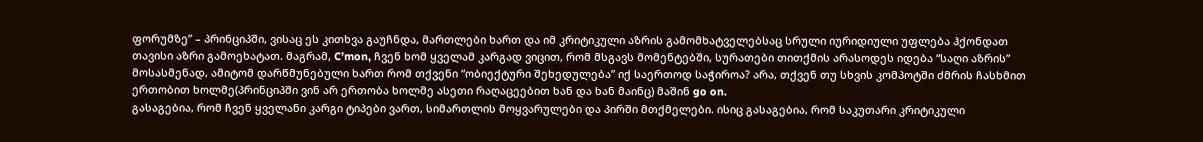ფორუმზე” – პრინციპში, ვისაც ეს კითხვა გაუჩნდა, მართლები ხართ და იმ კრიტიკული აზრის გამომხატველებსაც სრული იურიდიული უფლება ჰქონდათ თავისი აზრი გამოეხატათ. მაგრამ, C’mon, ჩვენ ხომ ყველამ კარგად ვიცით, რომ მსგავს მომენტებში, სურათები თითქმის არასოდეს იდება “საღი აზრის” მოსასმენად, ამიტომ დარწმუნებული ხართ რომ თქვენი “ობიექტური შეხედულება” იქ საერთოდ საჭიროა? არა, თქვენ თუ სხვის კომპოტში ძმრის ჩასხმით ერთობით ხოლმე(პრინციპში ვინ არ ერთობა ხოლმე ასეთი რაღაცეებით ხან და ხან მაინც) მაშინ go on.
გასაგებია, რომ ჩვენ ყველანი კარგი ტიპები ვართ, სიმართლის მოყვარულები და პირში მთქმელები. ისიც გასაგებია, რომ საკუთარი კრიტიკული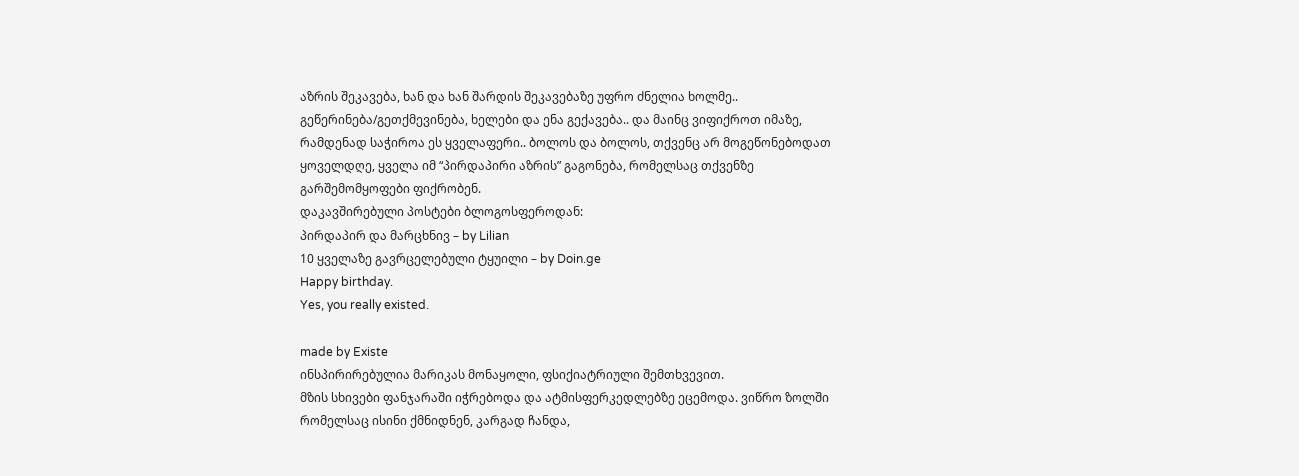აზრის შეკავება, ხან და ხან შარდის შეკავებაზე უფრო ძნელია ხოლმე.. გეწერინება/გეთქმევინება, ხელები და ენა გექავება.. და მაინც ვიფიქროთ იმაზე, რამდენად საჭიროა ეს ყველაფერი.. ბოლოს და ბოლოს, თქვენც არ მოგეწონებოდათ ყოველდღე, ყველა იმ “პირდაპირი აზრის” გაგონება, რომელსაც თქვენზე გარშემომყოფები ფიქრობენ.
დაკავშირებული პოსტები ბლოგოსფეროდან:
პირდაპირ და მარცხნივ – by Lilian
10 ყველაზე გავრცელებული ტყუილი – by Doin.ge
Happy birthday.
Yes, you really existed.

made by Existe
ინსპირირებულია მარიკას მონაყოლი, ფსიქიატრიული შემთხვევით.
მზის სხივები ფანჯარაში იჭრებოდა და ატმისფერკედლებზე ეცემოდა. ვიწრო ზოლში რომელსაც ისინი ქმნიდნენ, კარგად ჩანდა,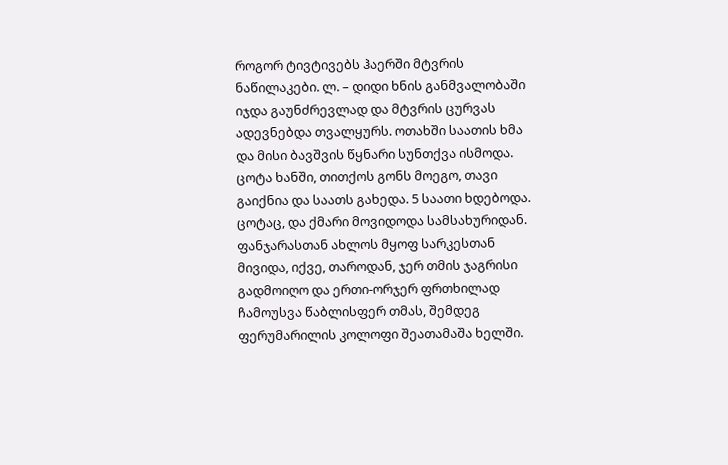როგორ ტივტივებს ჰაერში მტვრის ნაწილაკები. ლ. – დიდი ხნის განმვალობაში იჯდა გაუნძრევლად და მტვრის ცურვას ადევნებდა თვალყურს. ოთახში საათის ხმა და მისი ბავშვის წყნარი სუნთქვა ისმოდა.
ცოტა ხანში, თითქოს გონს მოეგო, თავი გაიქნია და საათს გახედა. 5 საათი ხდებოდა. ცოტაც, და ქმარი მოვიდოდა სამსახურიდან. ფანჯარასთან ახლოს მყოფ სარკესთან მივიდა, იქვე, თაროდან, ჯერ თმის ჯაგრისი გადმოიღო და ერთი-ორჯერ ფრთხილად ჩამოუსვა წაბლისფერ თმას, შემდეგ ფერუმარილის კოლოფი შეათამაშა ხელში.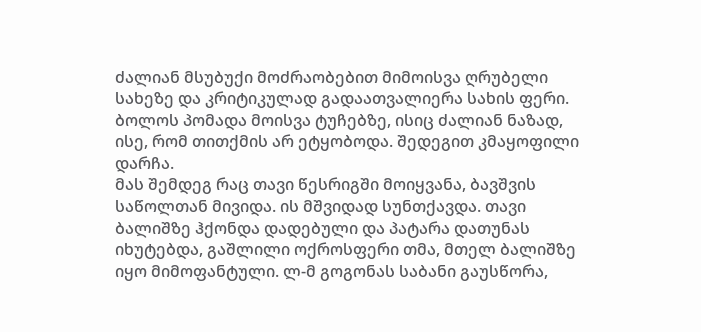ძალიან მსუბუქი მოძრაობებით მიმოისვა ღრუბელი სახეზე და კრიტიკულად გადაათვალიერა სახის ფერი. ბოლოს პომადა მოისვა ტუჩებზე, ისიც ძალიან ნაზად, ისე, რომ თითქმის არ ეტყობოდა. შედეგით კმაყოფილი დარჩა.
მას შემდეგ რაც თავი წესრიგში მოიყვანა, ბავშვის საწოლთან მივიდა. ის მშვიდად სუნთქავდა. თავი ბალიშზე ჰქონდა დადებული და პატარა დათუნას იხუტებდა, გაშლილი ოქროსფერი თმა, მთელ ბალიშზე იყო მიმოფანტული. ლ-მ გოგონას საბანი გაუსწორა,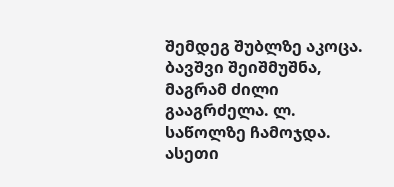შემდეგ შუბლზე აკოცა. ბავშვი შეიშმუშნა, მაგრამ ძილი გააგრძელა. ლ. საწოლზე ჩამოჯდა. ასეთი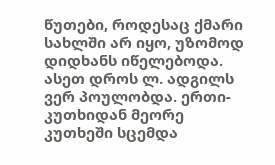წუთები, როდესაც ქმარი სახლში არ იყო, უზომოდ დიდხანს იწელებოდა. ასეთ დროს ლ. ადგილს ვერ პოულობდა. ერთი-კუთხიდან მეორე კუთხეში სცემდა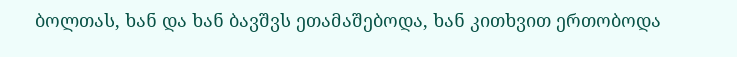ბოლთას, ხან და ხან ბავშვს ეთამაშებოდა, ხან კითხვით ერთობოდა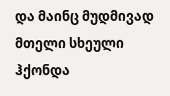და მაინც მუდმივად მთელი სხეული ჰქონდა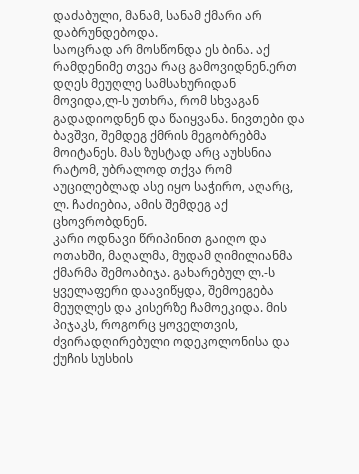დაძაბული, მანამ, სანამ ქმარი არ დაბრუნდებოდა.
საოცრად არ მოსწონდა ეს ბინა. აქ რამდენიმე თვეა რაც გამოვიდნენ.ერთ დღეს მეუღლე სამსახურიდან მოვიდა,ლ-ს უთხრა, რომ სხვაგან გადადიოდნენ და წაიყვანა. ნივთები და ბავშვი, შემდეგ ქმრის მეგობრებმა მოიტანეს. მას ზუსტად არც აუხსნია რატომ, უბრალოდ თქვა რომ აუცილებლად ასე იყო საჭირო, აღარც, ლ. ჩაძიებია, ამის შემდეგ აქ ცხოვრობდნენ.
კარი ოდნავი წრიპინით გაიღო და ოთახში, მაღალმა, მუდამ ღიმილიანმა ქმარმა შემოაბიჯა. გახარებულ ლ.-ს ყველაფერი დაავიწყდა, შემოეგება მეუღლეს და კისერზე ჩამოეკიდა. მის პიჯაკს, როგორც ყოველთვის, ძვირადღირებული ოდეკოლონისა და ქუჩის სუსხის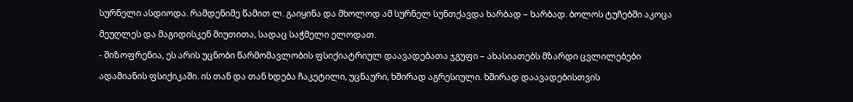სურნელი ასდიოდა. რამდენიმე წამით ლ. გაიყინა და მხოლოდ ამ სურნელ სუნთქავდა ხარბად – ხარბად. ბოლოს ტუჩებში აკოცა მეუღლეს და მაგიდისკენ მიუთითა, სადაც საჭმელი ელოდათ.
- შიზოფრენია, ეს არის უცნობი წარმომავლობის ფსიქიატრიულ დაავადებათა ჯგუფი – ახასიათებს მზარდი ცვლილებები ადამიანის ფსიქიკაში. ის თან და თან ხდება ჩაკეტილი, უცნაური, ხშირად აგრესიული. ხშირად დაავადებისთვის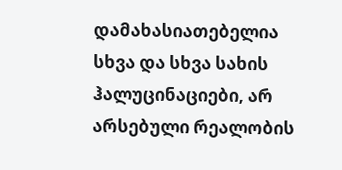დამახასიათებელია სხვა და სხვა სახის ჰალუცინაციები, არ არსებული რეალობის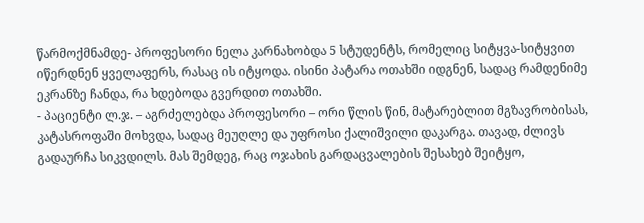წარმოქმნამდე- პროფესორი ნელა კარნახობდა 5 სტუდენტს, რომელიც სიტყვა-სიტყვით იწერდნენ ყველაფერს, რასაც ის იტყოდა. ისინი პატარა ოთახში იდგნენ, სადაც რამდენიმე ეკრანზე ჩანდა, რა ხდებოდა გვერდით ოთახში.
- პაციენტი ლ.ჯ. – აგრძელებდა პროფესორი – ორი წლის წინ, მატარებლით მგზავრობისას, კატასროფაში მოხვდა, სადაც მეუღლე და უფროსი ქალიშვილი დაკარგა. თავად, ძლივს გადაურჩა სიკვდილს. მას შემდეგ, რაც ოჯახის გარდაცვალების შესახებ შეიტყო,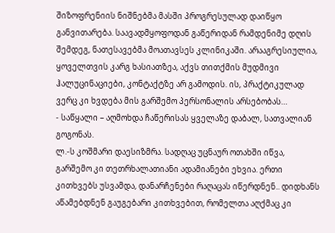შიზოფრენიის ნიშნებმა მასში პროგრესულად დაიწყო განვითარება. საავადმყოფოდან გაწერიდან რამდენიმე დღის შემდეგ, ნათესავებმა მოათავსეს კლინიკაში. არააგრესიულია, ყოველთვის კარგ ხასიათზეა, აქვს თითქმის მუდმივი ჰალუცინაციები, კონტაქტზე არ გამოდის. ის, პრაქტიკულად ვერც კი ხვდება მის გარშემო პერსონალის არსებობას…
- საწყალი – აღმოხდა ჩაწერისას ყველაზე დაბალ, სათვალიან გოგონას.
ლ.-ს კოშმარი დაესიზმრა. სადღაც უცნაურ ოთახში იწვა, გარშემო კი თეთრხალათიანი ადამიანები ეხვია. ერთი კითხვებს უსვამდა, დანარჩენები რაღაცას იწერდნენ.. დიდხანს აწამებდნენ გაუგებარი კითხვებით, რომელთა აღქმაც კი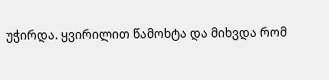უჭირდა. ყვირილით წამოხტა და მიხვდა რომ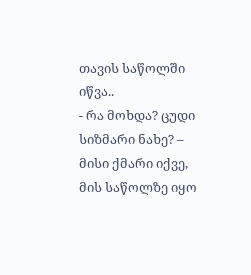თავის საწოლში იწვა..
- რა მოხდა? ცუდი სიზმარი ნახე? – მისი ქმარი იქვე, მის საწოლზე იყო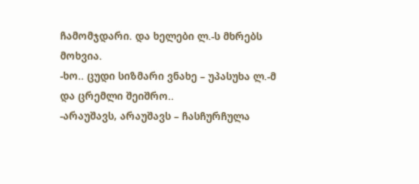ჩამომჯდარი. და ხელები ლ.-ს მხრებს მოხვია.
-ხო.. ცუდი სიზმარი ვნახე – უპასუხა ლ.-მ და ცრემლი შეიშრო..
-არაუშავს, არაუშავს – ჩასჩურჩულა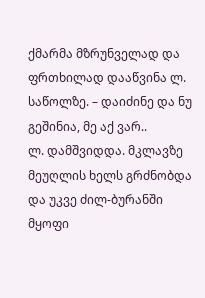ქმარმა მზრუნველად და ფრთხილად დააწვინა ლ. საწოლზე. – დაიძინე და ნუ გეშინია, მე აქ ვარ..
ლ. დამშვიდდა. მკლავზე მეუღლის ხელს გრძნობდა და უკვე ძილ-ბურანში მყოფი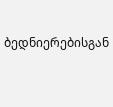ბედნიერებისგან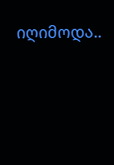იღიმოდა..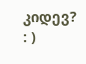კიდევ? : )